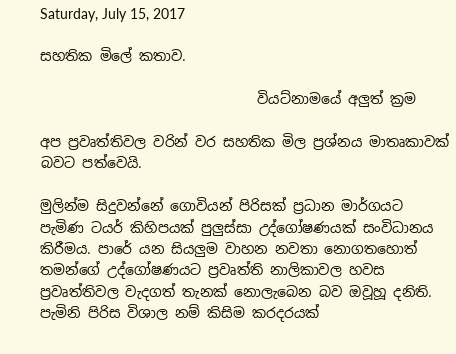Saturday, July 15, 2017

සහතික මිලේ කතාව.

                               වියට්නාමයේ අලුත් ක්‍රම

අප ප්‍රවෘත්තිවල වරින් වර සහතික මිල ප්‍රශ්නය මාතෘකාවක් බවට පත්වෙයි.

මුලින්ම සිදුවන්නේ ගොවියන් පිරිසක් ප්‍රධාන මාර්ගයට පැමිණ ටයර් කිහිපයක් පුලුස්සා උද්ගෝෂණයක් සංවිධානය කිරීමය. පාරේ යන සියලුම වාහන නවතා නොගතහොත් තමන්ගේ උද්ගෝෂණයට ප්‍රවෘත්ති නාලිකාවල හවස ප්‍රවෘත්තිවල වැදගත් තැනක් නොලැබෙන බව ඔවූහූ දනිති. පැමිනි පිරිස විශාල නම් කිසිම කරදරයක්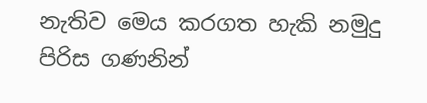නැතිව මෙය කරගත හැකි නමුදු පිරිස ගණනින්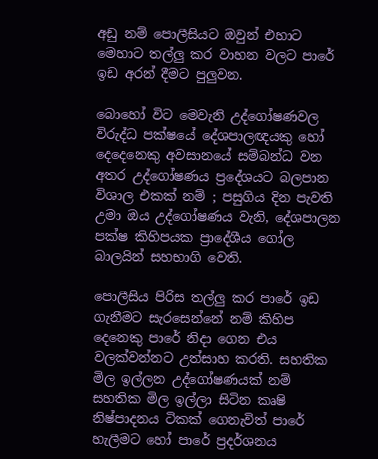අඩු නම් පොලීසියට ඔවුන් එහාට මෙහාට තල්ලු කර වාහන වලට පාරේ ඉඩ අරන් දීමට පුලුවන.

බොහෝ විට මෙවැනි උද්ගෝෂණවල විරුද්ධ පක්ෂයේ දේශපාලඥයකු හෝ දෙදෙනෙකු අවසානයේ සම්බන්ධ වන අතර උද්ගෝෂණය ප්‍රදේශයට බලපාන විශාල එකක් නම් ; පසුගිය දින පැවති උමා ඔය උද්ගෝෂණය වැනි, දේශපාලන පක්ෂ කිහිපයක ප්‍රාදේශීය ගෝල බාලයින් සහභාගි වෙති.

පොලීසිය පිරිස තල්ලු කර පාරේ ඉඩ ගැනීමට සැරසෙන්නේ නම් කිහිප දෙනෙකු පාරේ නිදා ගෙන එය වලක්වන්නට උත්සාහ කරති. සහතික මිල ඉල්ලන උද්ගෝෂණයක් නම් සහතික මිල ඉල්ලා සිටින කෘෂි නිෂ්පාදනය ටිකක් ගෙනැවිත් පාරේ හැලීමට හෝ පාරේ ප්‍රදර්ශනය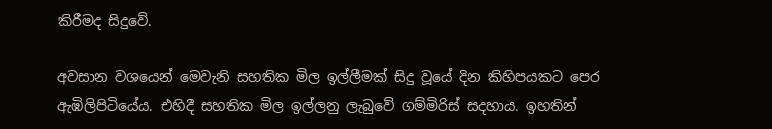කිරීමද සිදුවේ.

අවසාන වශයෙන් මෙවැනි සහතික මිල ඉල්ලීමක් සිදු වූයේ දින කිහිපයකට පෙර ඇඹිලිපිටියේය. එහිදී සහතික මිල ඉල්ලනු ලැබුවේ ගම්මිරිස් සදහාය. ඉහතින්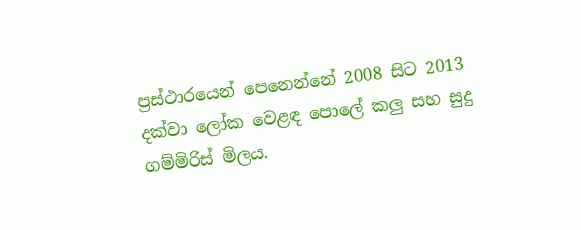ප්‍රස්ථාරයෙන් පෙනෙන්නේ 2008 සිට 2013 දක්වා ලෝක වෙළඳ පොලේ කලු සහ සුදු ගම්මිරිස් මිලය.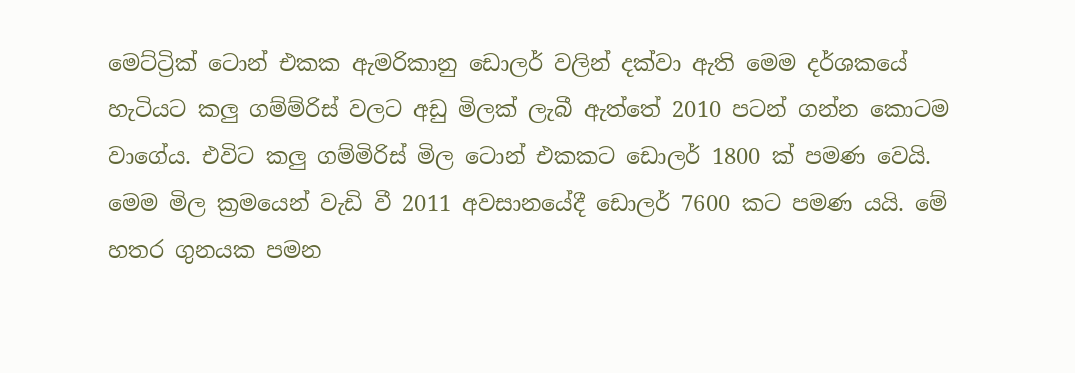මෙට්ට්‍රික් ටොන් එකක ඇමරිකානු ඩොලර් වලින් දක්වා ඇති මෙම දර්ශකයේ හැටියට කලු ගම්ම්රිස් වලට අඩු මිලක් ලැබී ඇත්තේ 2010 පටන් ගන්න කොටම වාගේය. එවිට කලු ගම්මිරිස් මිල ටොන් එකකට ඩොලර් 1800 ක් පමණ වෙයි.
මෙම මිල ක්‍රමයෙන් වැඩි වී 2011 අවසානයේදී ඩොලර් 7600 කට පමණ යයි. මේ හතර ගුනයක පමන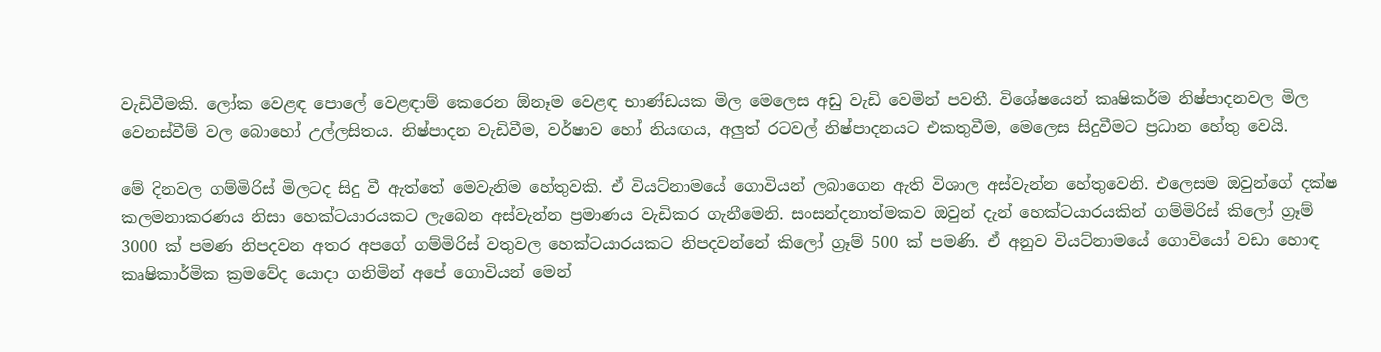වැඩිවීමකි. ලෝක වෙළඳ පොලේ වෙළඳාම් කෙරෙන ඕනෑම වෙළඳ භාණ්ඩයක මිල මෙලෙස අඩු වැඩි වෙමින් පවතී. විශේෂයෙන් කෘෂිකර්ම නිෂ්පාදනවල මිල වෙනස්වීම් වල බොහෝ උල්ලසිතය. නිෂ්පාදන වැඩිවීම, වර්ෂාව හෝ නියඟය, අලුත් රටවල් නිෂ්පාදනයට එකතුවීම, මෙලෙස සිදුවීමට ප්‍රධාන හේතු වෙයි.

මේ දිනවල ගම්මිරිස් මිලටද සිදු වී ඇත්තේ මෙවැනිම හේතුවකි. ඒ වියට්නාමයේ ගොවියන් ලබාගෙන ඇති විශාල අස්වැන්න හේතුවෙනි. එලෙසම ඔවුන්ගේ දක්ෂ කලමනාකරණය නිසා හෙක්ටයාරයකට ලැබෙන අස්වැන්න ප්‍රමාණය වැඩිකර ගැනීමෙනි. සංසන්දනාත්මකව ඔවුන් දැන් හෙක්ටයාරයකින් ගම්මිරිස් කිලෝ ග්‍රෑම් 3000 ක් පමණ නිපදවන අතර අපගේ ගම්මිරිස් වතුවල හෙක්ටයාරයකට නිපදවන්නේ කිලෝ ග්‍රෑම් 500 ක් පමණි. ඒ අනුව වියට්නාමයේ ගොවියෝ වඩා හොඳ කෘෂිකාර්මික ක්‍රමවේද යොදා ගනිමින් අපේ ගොවියන් මෙන්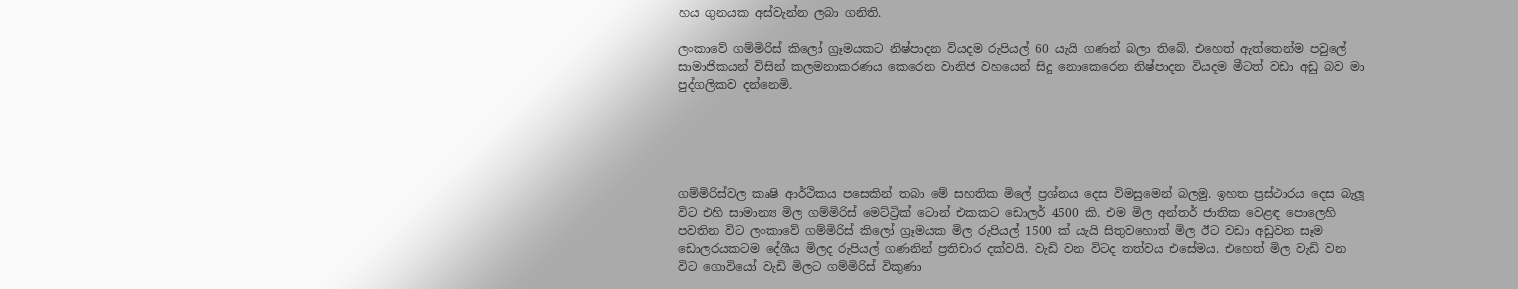හය ගුනයක අස්වැන්න ලබා ගනිති.

ලංකාවේ ගම්මිරිස් කිලෝ ග්‍රෑමයකට නිෂ්පාදන වියදම රුපියල් 60 යැයි ගණන් බලා තිබේ. එහෙත් ඇත්තෙන්ම පවුලේ සාමාජිකයන් විසින් කලමනාකරණය කෙරෙන වානිජ වහයෙන් සිදු නොකෙරෙන නිෂ්පාදන වියදම මීටත් වඩා අඩු බව මා පුද්ගලිකව දන්නෙමි.





ගම්මිරිස්වල කෘෂි ආර්ථිකය පසෙකින් තබා මේ සහතික මිලේ ප්‍රශ්නය දෙස විමසුමෙන් බලමු. ඉහත ප්‍රස්ථාරය දෙස බැලූ විට එහි සාමාන්‍ය මිල ගම්මිරිස් මෙට්ට්‍රික් ටොන් එකකට ඩොලර් 4500 කි. එම මිල අන්තර් ජාතික වෙළඳ පොලෙහි පවතින විට ලංකාවේ ගම්මිරිස් කිලෝ ග්‍රෑමයක මිල රුපියල් 1500 ක් යැයි සිතුවහොත් මිල ඊට වඩා අඩුවන සෑම ඩොලරයකටම දේශීය මිලද රුපියල් ගණනින් ප්‍රතිචාර දක්වයි. වැඩි වන විටද තත්වය එසේමය. එහෙත් මිල වැඩි වන විට ගොවියෝ වැඩි මිලට ගම්මිරිස් විකුණා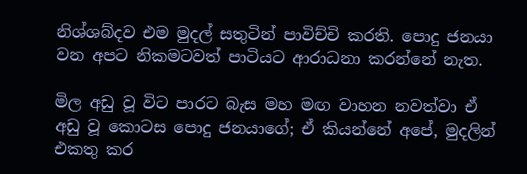නිශ්ශබ්දව එම මුදල් සතුටින් පාවිච්චි කරති. පොදු ජනයා වන අපට නිකමටවත් පාටියට ආරාධනා කරන්නේ නැත.

මිල අඩු වූ විට පාරට බැස මහ මඟ වාහන නවත්වා ඒ අඩු වූ කොටස පොදු ජනයාගේ; ඒ කියන්නේ අපේ, මුදලින් එකතු කර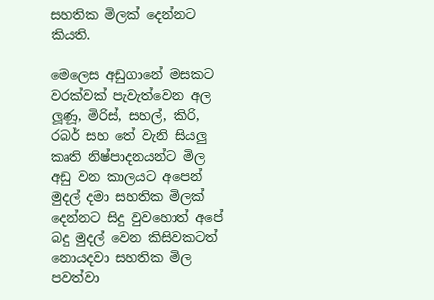සහතික මිලක් දෙන්නට කියති.

මෙලෙස අඩුගානේ මසකට වරක්වක් පැවැත්වෙන අල ලූණූ, මිරිස්, සහල්, කිරි, රබර් සහ තේ වැනි සියලු කෘති නිෂ්පාදනයන්ට මිල අඩු වන කාලයට අපෙන් මුදල් දමා සහතික මිලක් දෙන්නට සිදු වුවහොත් අපේ බදු මුදල් වෙන කිසිවකටත් නොයදවා සහතික මිල පවත්වා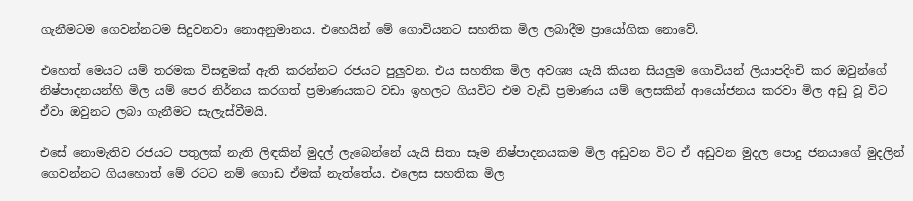ගැනීමටම ගෙවන්නටම සිදුවනවා නොඅනුමානය. එහෙයින් මේ ගොවියනට සහතික මිල ලබාදීම ප්‍රායෝගික නොවේ.

එහෙත් මෙයට යම් තරමක විසඳුමක් ඇති කරන්නට රජයට පුලුවන. එය සහතික මිල අවශ්‍ය යැයි කියන සියලුම ගොවියන් ලියාපදිංචි කර ඔවුන්ගේ නිෂ්පාදනයන්හි මිල යම් පෙර නිර්නය කරගත් ප්‍රමාණයකට වඩා ඉහලට ගියවිට එම වැඩි ප්‍රමාණය යම් ලෙසකින් ආයෝජනය කරවා මිල අඩු වූ විට ඒවා ඔවුනට ලබා ගැනීමට සැලැස්වීමයි.

එසේ නොමැතිව රජයට පතුලක් නැති ලිඳකින් මුදල් ලැබෙන්නේ යැයි සිතා සෑම නිෂ්පාදනයකම මිල අඩුවන විට ඒ අඩුවන මුදල පොදු ජනයාගේ මුදලින් ගෙවන්නට ගියහොත් මේ රටට නම් ගොඩ ඒමක් නැත්තේය. එලෙස සහතික මිල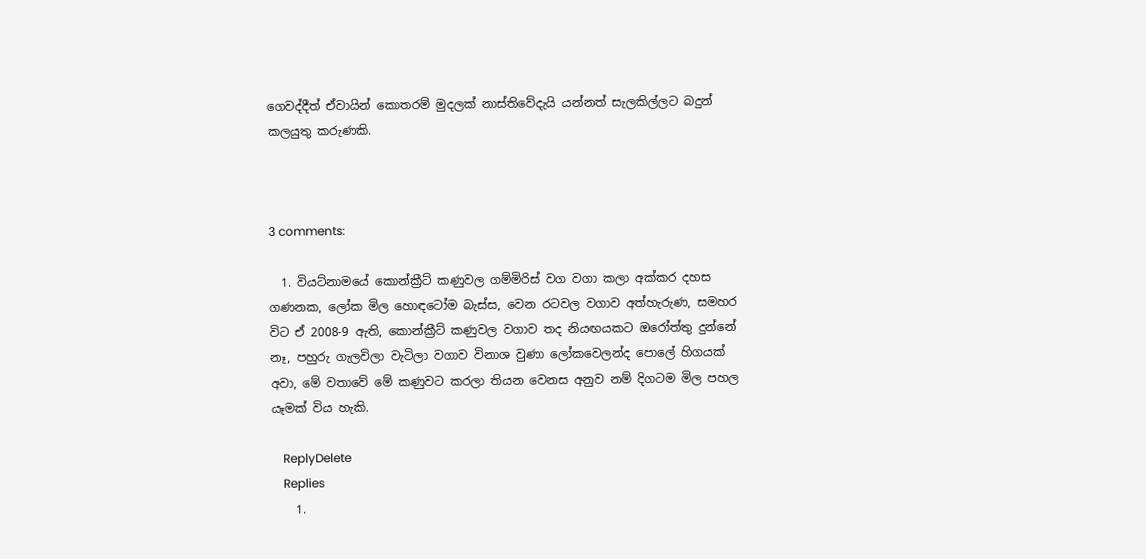ගෙවද්දීත් ඒවායින් කොතරම් මුදලක් නාස්තිවේදැයි යන්නත් සැලකිල්ලට බදුන් කලයුතු කරුණකි.



3 comments:

  1. වියට්නාමයේ කොන්ක්‍රීට් කණුවල ගම්මිරිස් වග වගා කලා අක්කර දහස ගණනක, ලෝක මිල හොඳටෝම බැස්ස, වෙන රටවල වගාව අත්හැරුණ, සමහර විට ඒ 2008-9 ඇති, කොන්ක්‍රීට් කණුවල වගාව තද නියඟයකට ඔරෝත්තු දුන්නේ නෑ, පහුරු ගැලවිලා වැටිලා වගාව විනාශ වුණා ලෝකවෙලන්ද පොලේ හිගයක් අවා, මේ වතාවේ මේ කණුවට කරලා තියන වෙනස අනුව නම් දිගටම මිල පහල යෑමක් විය හැකි.

    ReplyDelete
    Replies
    1.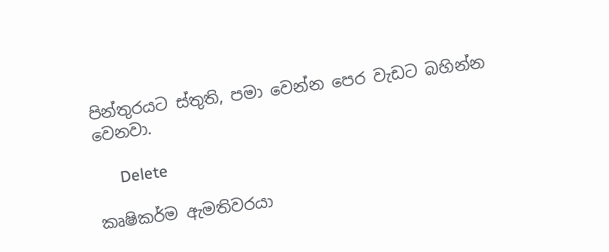පින්තුරයට ස්තුති, පමා වෙන්න පෙර වැඩට බහින්න වෙනවා.

      Delete

කෘෂිකර්ම ඇමතිවරයා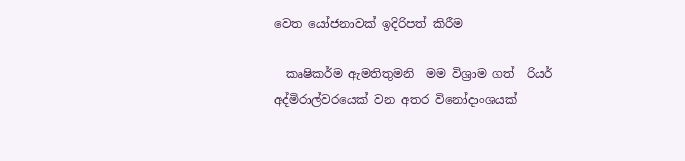වෙත යෝජනාවක් ඉදිරිපත් කිරීම

  කෘෂිකර්ම ඇමතිතුමනි  මම විශ්‍රාම ගත්  රියර් අද්මිරාල්වරයෙක් වන අතර විනෝදාංශයක්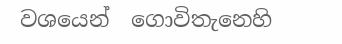වශයෙන්  ගොවිතැනෙහි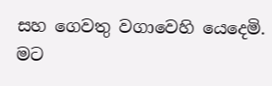සහ ගෙවතු වගාවෙහි යෙදෙමි.  මට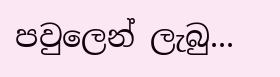පවුලෙන් ලැබු...